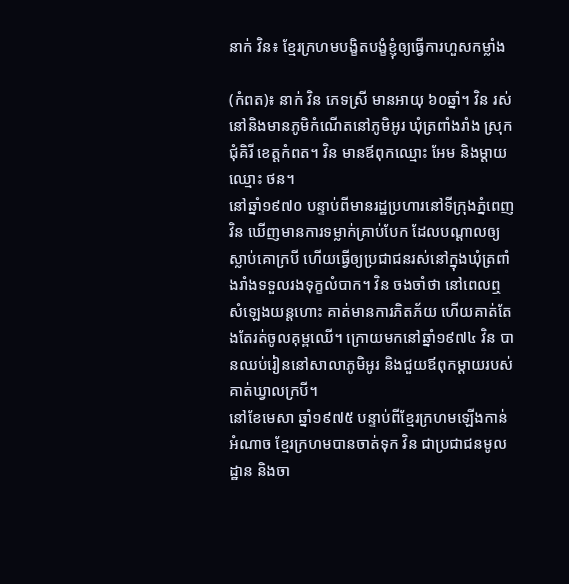នាក់ វិន៖ ខ្មែរក្រហមបង្ខិតបង្ខំខ្ញុំឲ្យធ្វើការហួសកម្លាំង

(កំពត)៖ នាក់ វិន ភេទស្រី មានអាយុ ៦០ឆ្នាំ។ វិន រស់នៅនិងមានភូមិកំណើតនៅភូមិអូរ ឃុំត្រពាំងរាំង ស្រុកជុំគិរី ខេត្តកំពត។ វិន មានឪពុកឈ្មោះ អែម និងម្ដាយឈ្មោះ ថន។
នៅឆ្នាំ១៩៧០ បន្ទាប់ពីមានរដ្ឋប្រហារនៅទីក្រុងភ្នំពេញ វិន ឃើញមានការទម្លាក់គ្រាប់បែក ដែលបណ្ដាលឲ្យស្លាប់គោក្របី ហើយធ្វើឲ្យប្រជាជនរស់នៅក្នុងឃុំត្រពាំងរាំងទទួលរងទុក្ខលំបាក។ វិន ចងចាំថា នៅពេលឮសំឡេងយន្តហោះ គាត់មានការភិតភ័យ ហើយគាត់តែងតែរត់ចូលគុម្ពឈើ។ ក្រោយមកនៅឆ្នាំ១៩៧៤ វិន បានឈប់រៀននៅសាលាភូមិអូរ និងជួយឪពុកម្ដាយរបស់គាត់ឃ្វាលក្របី។
នៅខែមេសា ឆ្នាំ១៩៧៥ បន្ទាប់ពីខ្មែរក្រហមឡើងកាន់អំណាច ខ្មែរក្រហមបានចាត់ទុក វិន ជាប្រជាជនមូលដ្ឋាន និងចា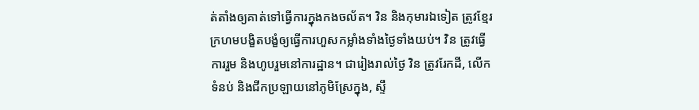ត់តាំងឲ្យគាត់ទៅធ្វើការក្នុងកងចល័ត។ វិន និងកុមារឯទៀត ត្រូវខ្មែរក្រហមបង្ខិតបង្ខំឲ្យធ្វើការហួសកម្លាំងទាំងថ្ងៃទាំងយប់។ វិន ត្រូវធ្វើការរួម និងហូបរួមនៅការដ្ឋាន។ ជារៀងរាល់ថ្ងៃ វិន ត្រូវរែកដី, លើកទំនប់ និងជីកប្រឡាយនៅភូមិស្រែក្នុង, ស្ទឹ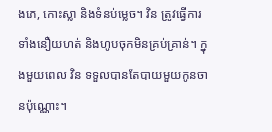ងភេ, កោះស្លា និងទំនប់ម្លេច។ វិន ត្រូវធ្វើការទាំងនឿយហត់ និងហូបចុកមិនគ្រប់គ្រាន់។ ក្នុងមួយពេល វិន ទទួលបានតែបាយមួយកូនចានប៉ុណ្ណោះ។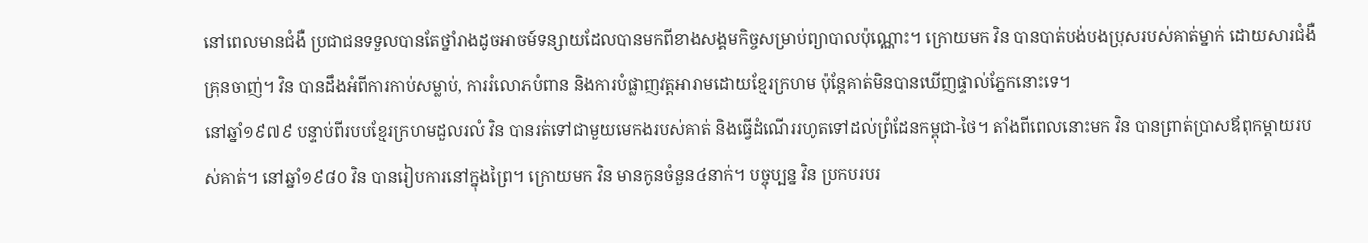នៅពេលមានជំងឺ ប្រជាជនទទួលបានតែថ្នាំរាងដូចអាចម៍ទន្សាយដែលបានមកពីខាងសង្គមកិច្ចសម្រាប់ព្យាបាលប៉ុណ្ណោះ។ ក្រោយមក វិន បានបាត់បង់បងប្រុសរបស់គាត់ម្នាក់ ដោយសារជំងឺគ្រុនចាញ់។ វិន បានដឹងអំពីការកាប់សម្លាប់, ការរំលោភបំពាន និងការបំផ្លាញវត្តអារាមដោយខ្មែរក្រហម ប៉ុន្តែគាត់មិនបានឃើញផ្ទាល់ភ្នែកនោះទេ។
នៅឆ្នាំ១៩៧៩ បន្ទាប់ពីរបបខ្មែរក្រហមដួលរលំ វិន បានរត់ទៅជាមួយមេកងរបស់គាត់ និងធ្វើដំណើររហូតទៅដល់ព្រំដែនកម្ពុជា-ថៃ។ តាំងពីពេលនោះមក វិន បានព្រាត់ប្រាសឪពុកម្ដាយរបស់គាត់។ នៅឆ្នាំ១៩៨០ វិន បានរៀបការនៅក្នុងព្រៃ។ ក្រោយមក វិន មានកូនចំនួន៤នាក់។ បច្ចុប្បន្ន វិន ប្រកបរបរ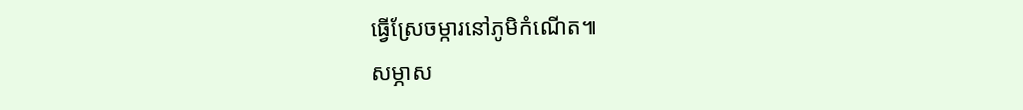ធ្វើស្រែចម្ការនៅភូមិកំណើត៕
សម្ភាស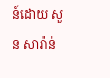ន៍ដោយ សួន សារ៉ាន់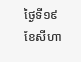ថ្ងៃទី១៩ ខែសីហា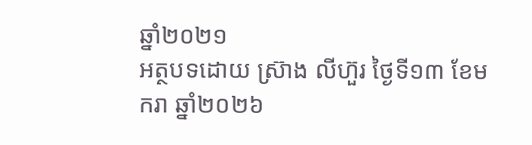ឆ្នាំ២០២១
អត្ថបទដោយ ស្រ៊ាង លីហ៊ួរ ថ្ងៃទី១៣ ខែមករា ឆ្នាំ២០២៦